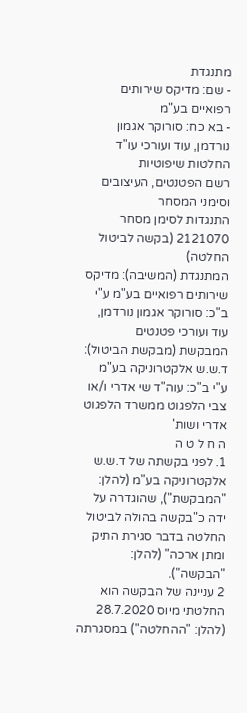מתנגדת
- שם: מדיקס שירותים רפואיים בע"מ
- בא כח: סורוקר אגמון נורדמן, עוד ועורכי עו"ד
החלטות שיפוטיות
רשם הפטנטים, העיצובים וסימני המסחר
התנגדות לסימן מסחר
2121070 (בקשה לביטול החלטה)
המתנגדת (המשיבה): מדיקס שירותים רפואיים בע"מ ע"י ב"כ: סורוקר אגמון נורדמן, עוד ועורכי פטנטים
המבקשת (מבקשת הביטול): ד.ש.ש אלקטרוניקה בע"מ
ע"י ב"כ: עוה"ד שי אדרי ו/או צבי הלפגוט ממשרד הלפגוט אדרי ושות'
ה ח ל ט ה
1. לפני בקשתה של ד.ש.ש אלקטרוניקה בע"מ (להלן: "המבקשת"), שהוגדרה על ידה כ"בקשה בהולה לביטול החלטה בדבר סגירת התיק ומתן ארכה" (להלן: "הבקשה").
2 עניינה של הבקשה הוא החלטתי מיוס 28.7.2020 (להלן: "ההחלטה") במסגרתה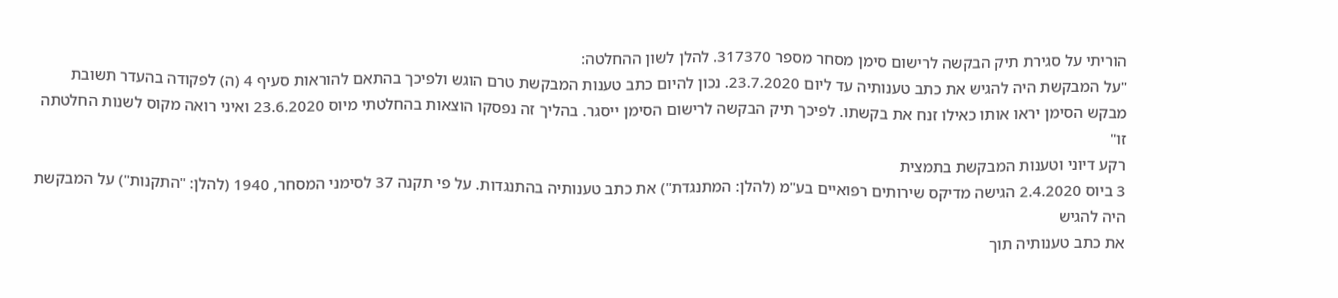הוריתי על סגירת תיק הבקשה לרישום סימן מסחר מספר 317370. להלן לשון ההחלטה:
"על המבקשת היה להגיש את כתב טענותיה עד ליום 23.7.2020. נכון להיום כתב טענות המבקשת טרם הוגש ולפיכך בהתאם להוראות סעיף 4 (ה) לפקודה בהעדר תשובת מבקש הסימן יראו אותו כאילו זנח את בקשתו. לפיכך תיק הבקשה לרישום הסימן ייסגר. בהליך זה נפסקו הוצאות בהחלטתי מיוס 23.6.2020 ואיני רואה מקוס לשנות החלטתה זו"
רקע דיוני וטענות המבקשת בתמצית
3 ביוס 2.4.2020 הגישה מדיקס שירותים רפואיים בע"מ (להלן: המתנגדת") את כתב טענותיה בהתנגדות. על פי תקנה 37 לסימני המסחר, 1940 (להלן: "התקנות") על המבקשת היה להגיש
את כתב טענותיה תוך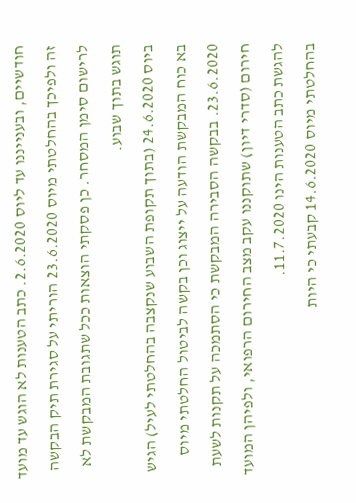חודשיים, ובענייננו עד ליוס 2.6.2020. כתב הטענות לא הוגש עד מועד זה ולפיכך בהחלטתי מיוס 23.6.2020 הוריתי על סגירת תיק הבקשה לרישום סימן המסחר. כן פסקתי הוצאות ככל שתגובת המבקשת לא תוגש בתוך שבוע.
ביוס 24.6.2020 (בתוך תקופת השבוע שנקצבה בהחלטתי לעיל) הגיש בא כוח המבקשת הודעה על ייצוג וכן בקשה לביטול החלטתי מיוס 23.6.2020. בבקשה הסבירה המבקשת כי הסתמכה על תקנות לשעת חירום (סדרי דיון) שתוקננו עקב מצב החירום הרפואי, ולפיהן המועד להגשת כתב הטענות הינו 11.7.2020.
בהחלטתי מיוס 14.6.2020 קבעתי כי היות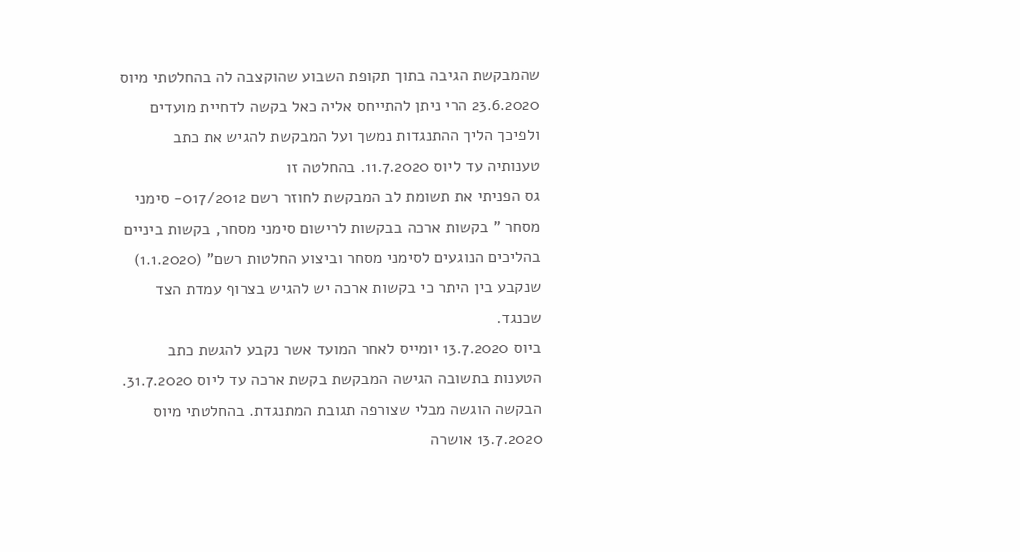שהמבקשת הגיבה בתוך תקופת השבוע שהוקצבה לה בהחלטתי מיוס 23.6.2020 הרי ניתן להתייחס אליה כאל בקשה לדחיית מועדים ולפיכך הליך ההתנגדות נמשך ועל המבקשת להגיש את כתב טענותיה עד ליוס 11.7.2020. בהחלטה זו
גס הפניתי את תשומת לב המבקשת לחוזר רשם 017/2012- סימני מסחר " בקשות ארכה בבקשות לרישום סימני מסחר, בקשות ביניים בהליכים הנוגעים לסימני מסחר וביצוע החלטות רשם" (1.1.2020) שנקבע בין היתר כי בקשות ארכה יש להגיש בצרוף עמדת הצד שכנגד.
ביוס 13.7.2020 יומייס לאחר המועד אשר נקבע להגשת כתב הטענות בתשובה הגישה המבקשת בקשת ארכה עד ליוס 31.7.2020. הבקשה הוגשה מבלי שצורפה תגובת המתנגדת. בהחלטתי מיוס 13.7.2020 אושרה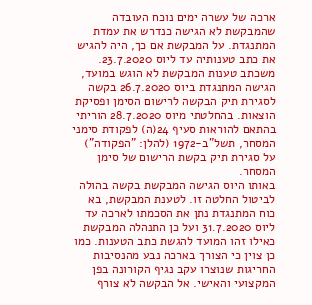ארכה של עשרה ימים נוכח העובדה שהמבקשת לא הגישה כנדרש את עמדת המתנגדת. על המבקשת אם כך, היה להגיש את כתב טענותיה עד ליוס 23.7.2020.
משכתב טענות המבקשת לא הוגש במועד, הגישה המתנגדת ביוס 26.7.2020 בקשה לסגירת תיק הבקשה לרישום הסימן ופסיקת הוצאות. בהחלטתי מיוס 28.7.2020 הוריתי בהתאם להוראות סעיף 24(ה) לפקודת סימני המסחר, תשל"ב-1972 (להלן: "הפקודה") על סגירת תיק בקשת הרישום של סימן המסחר.
באותו היוס הגישה המבקשת בקשה בהולה לביטול החלטה זו. לטענת המבקשת, בא כוח המתנגדת נתן את הסכמתו לארכה עד ליוס 31.7.2020 ועל כן התנהלה המבקשת כאילו זהו המועד להגשת כתב הטענות. כמו כן צוין כי הצורך בארכה נבע מהנסיבות החריגות שנוצרו עקב נגיף הקורונה בפן המקצועי והאישי. אל הבקשה לא צורף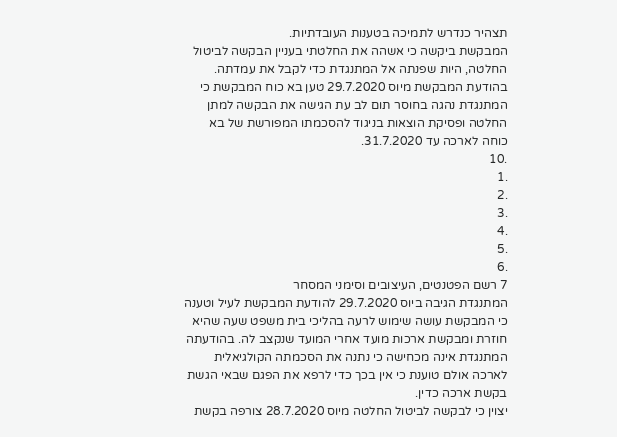תצהיר כנדרש לתמיכה בטענות העובדתיות.
המבקשת ביקשה כי אשהה את החלטתי בעניין הבקשה לביטול החלטה, היות שפנתה אל המתנגדת כדי לקבל את עמדתה. בהודעת המבקשת מיוס 29.7.2020 טען בא כוח המבקשת כי המתנגדת נהגה בחוסר תום לב עת הגישה את הבקשה למתן החלטה ופסיקת הוצאות בניגוד להסכמתו המפורשת של בא כוחה לארכה עד 31.7.2020.
.10
.1
.2
.3
.4
.5
.6
7 רשם הפטנטים, העיצובים וסימני המסחר
המתנגדת הגיבה ביוס 29.7.2020 להודעת המבקשת לעיל וטענה כי המבקשת עושה שימוש לרעה בהליכי בית משפט שעה שהיא חוזרת ומבקשת ארכות מועד אחרי המועד שנקצב לה. בהודעתה המתנגדת אינה מכחישה כי נתנה את הסכמתה הקולגיאלית לארכה אולם טוענת כי אין בכך כדי לרפא את הפגם שבאי הגשת בקשת ארכה כדין.
יצוין כי לבקשה לביטול החלטה מיוס 28.7.2020 צורפה בקשת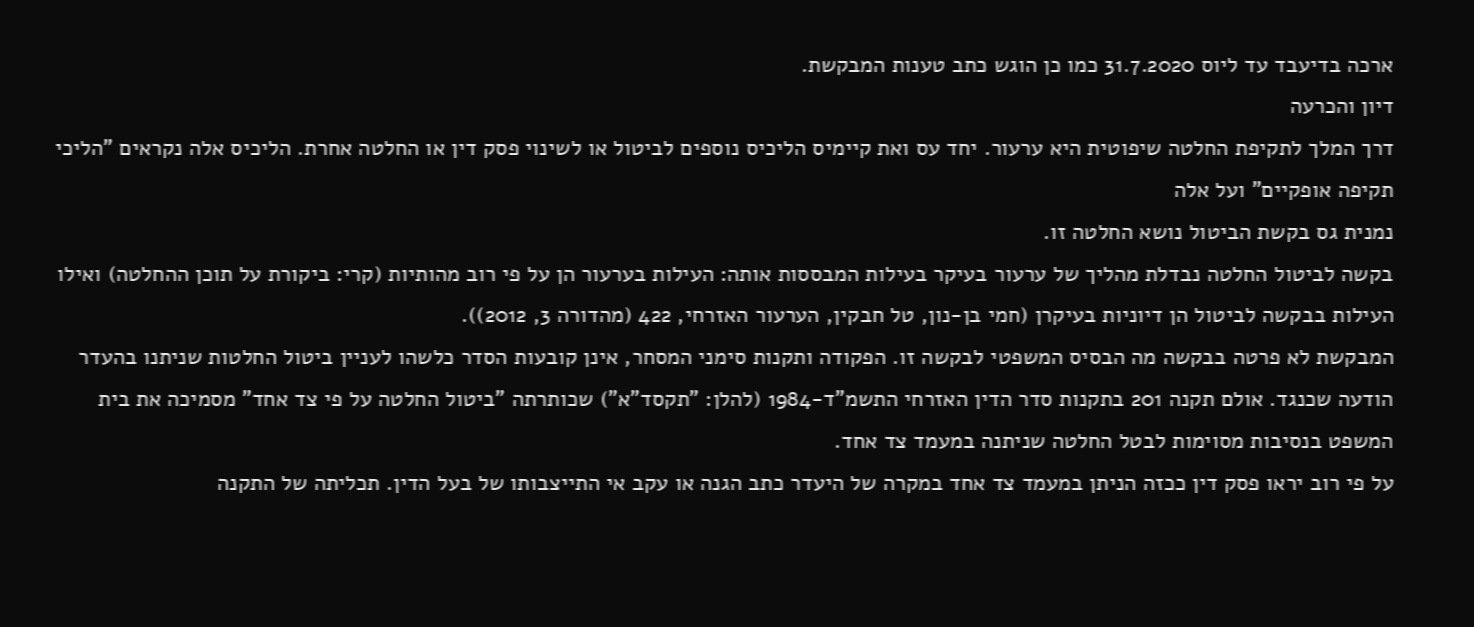ארכה בדיעבד עד ליוס 31.7.2020 כמו כן הוגש כתב טענות המבקשת.
דיון והכרעה
דרך המלך לתקיפת החלטה שיפוטית היא ערעור. יחד עס ואת קיימיס הליכיס נוספים לביטול או לשינוי פסק דין או החלטה אחרת. הליכיס אלה נקראים "הליכי תקיפה אופקיים" ועל אלה
נמנית גס בקשת הביטול נושא החלטה זו.
בקשה לביטול החלטה נבדלת מהליך של ערעור בעיקר בעילות המבססות אותה: העילות בערעור הן על פי רוב מהותיות (קרי: ביקורת על תוכן ההחלטה) ואילו העילות בבקשה לביטול הן דיוניות בעיקרן (חמי בן-נון, טל חבקין, הערעור האזרחי, 422 (מהדורה 3, 2012)).
המבקשת לא פרטה בבקשה מה הבסיס המשפטי לבקשה זו. הפקודה ותקנות סימני המסחר, אינן קובעות הסדר כלשהו לעניין ביטול החלטות שניתנו בהעדר הודעה שכנגד. אולם תקנה 201 בתקנות סדר הדין האזרחי התשמ"ד-1984 (להלן: "תקסד"א") שכותרתה "ביטול החלטה על פי צד אחד" מסמיכה את בית המשפט בנסיבות מסוימות לבטל החלטה שניתנה במעמד צד אחד.
על פי רוב יראו פסק דין ככזה הניתן במעמד צד אחד במקרה של היעדר כתב הגנה או עקב אי התייצבותו של בעל הדין. תכליתה של התקנה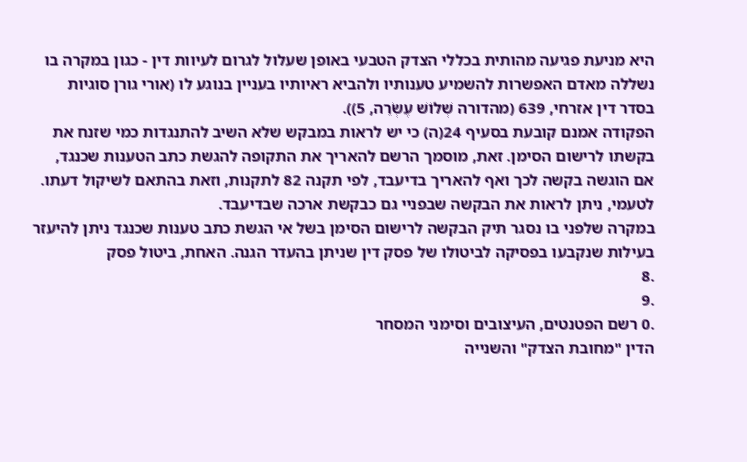היא מניעת פגיעה מהותית בכללי הצדק הטבעי באופן שעלול לגרום לעיוות דין - כגון במקרה בו נשללה מאדם האפשרות להשמיע טענותיו ולהביא ראיותיו בעניין בנוגע לו (אורי גורן סוגיות בסדר דין אזרחי, 639 (מהדורה שְׁלוֹשׁ עֶשְׂרֵה, 5)).
הפקודה אמנם קובעת בסעיף 24(ה) כי יש לראות במבקש שלא השיב להתנגדות כמי שזנח את בקשתו לרישום הסימן. זאת, מוסמך הרשם להאריך את התקופה להגשת כתב הטענות שכנגד, אם הוגשה בקשה לכך ואף להאריך בדיעבד, לפי תקנה 82 לתקנות, וזאת בהתאם לשיקול דעתו. לטעמי, ניתן לראות את הבקשה שבפניי גם כבקשת ארכה שבדיעבד.
במקרה שלפני בו נסגר תיק הבקשה לרישום הסימן בשל אי הגשת כתב טענות שכנגד ניתן להיעזר בעילות שנקבעו בפסיקה לביטולו של פסק דין שניתן בהעדר הגנה. האחת, ביטול פסק
.8
.9
.0 רשם הפטנטים, העיצובים וסימני המסחר
הדין "מחובת הצדק" והשנייה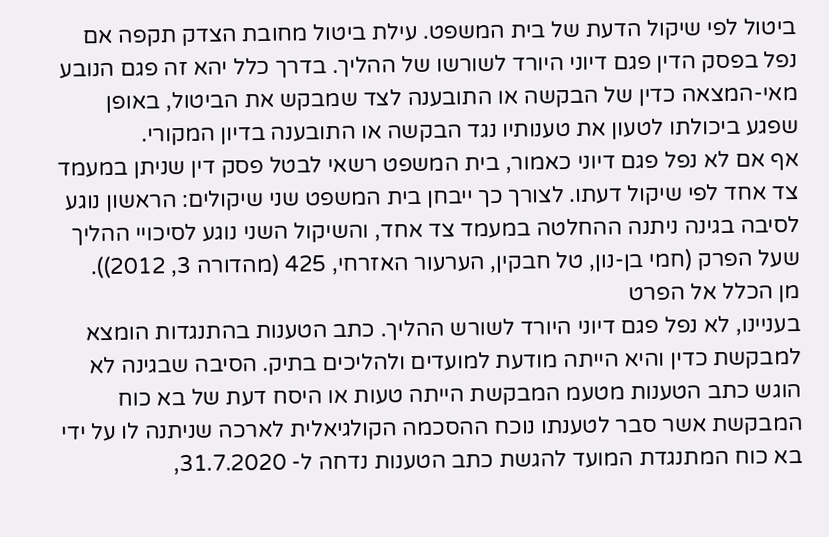ביטול לפי שיקול הדעת של בית המשפט. עילת ביטול מחובת הצדק תקפה אם נפל בפסק הדין פגם דיוני היורד לשורשו של ההליך. בדרך כלל יהא זה פגם הנובע מאי-המצאה כדין של הבקשה או התובענה לצד שמבקש את הביטול, באופן שפגע ביכולתו לטעון את טענותיו נגד הבקשה או התובענה בדיון המקורי.
אף אם לא נפל פגם דיוני כאמור, בית המשפט רשאי לבטל פסק דין שניתן במעמד צד אחד לפי שיקול דעתו. לצורך כך ייבחן בית המשפט שני שיקולים: הראשון נוגע לסיבה בגינה ניתנה ההחלטה במעמד צד אחד, והשיקול השני נוגע לסיכויי ההליך שעל הפרק (חמי בן-נון, טל חבקין, הערעור האזרחי, 425 (מהדורה 3, 2012)).
מן הכלל אל הפרט
בעניינו, לא נפל פגם דיוני היורד לשורש ההליך. כתב הטענות בהתנגדות הומצא למבקשת כדין והיא הייתה מודעת למועדים ולהליכים בתיק. הסיבה שבגינה לא הוגש כתב הטענות מטעמ המבקשת הייתה טעות או היסח דעת של בא כוח המבקשת אשר סבר לטענתו נוכח ההסכמה הקולגיאלית לארכה שניתנה לו על ידי בא כוח המתנגדת המועד להגשת כתב הטענות נדחה ל- 31.7.2020,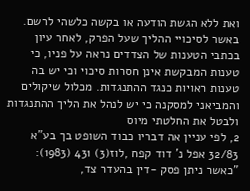ואת ללא הגשת הודעה או בקשה כלשהי לרשם.
באשר לסיכויי ההליך שעל הפרק, לאחר עיון בכתבי הטענות של הצדדים נראה על פניו, כי טענות המבקשת אינן חסרות סיכוי וכי יש בה טענות ראויות כנגד ההתנגדות. מכלול שיקולים והמביאני למסקנה כי יש לנהל את הליך ההתנגדות ולבטל את החלטתי מיוס
2, לפי עניין אה דבריו כבוד השופט בך בע"א 32/83 אפל נ' דוד קפח ,לוז(3) 431 (1983):
"כאשר ניתן פסק -דין בהעדר צד,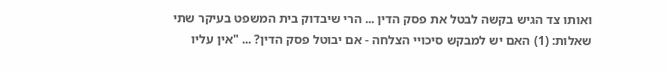ואותו צד הגיש בקשה לבטל את פסק הדין ... הרי שיבדוק בית המשפט בעיקר שתי שאלות: (1) האם יש למבקש סיכויי הצלחה - אם יבוטל פסק הדין? ... "אין עליו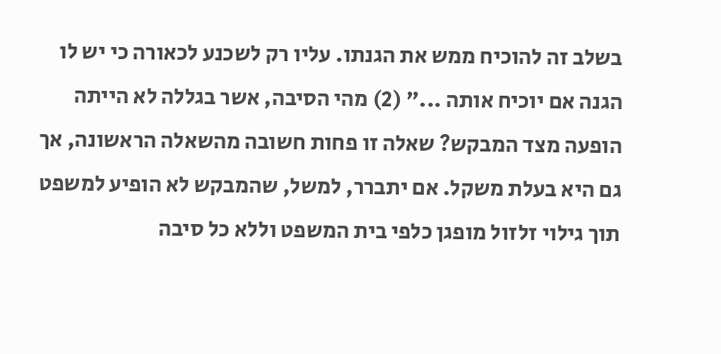בשלב זה להוכיח ממש את הגנתו. עליו רק לשכנע לכאורה כי יש לו הגנה אם יוכיח אותה ..." (2) מהי הסיבה, אשר בגללה לא הייתה הופעה מצד המבקש? שאלה זו פחות חשובה מהשאלה הראשונה, אך גם היא בעלת משקל. אם יתברר, למשל, שהמבקש לא הופיע למשפט תוך גילוי זלזול מופגן כלפי בית המשפט וללא כל סיבה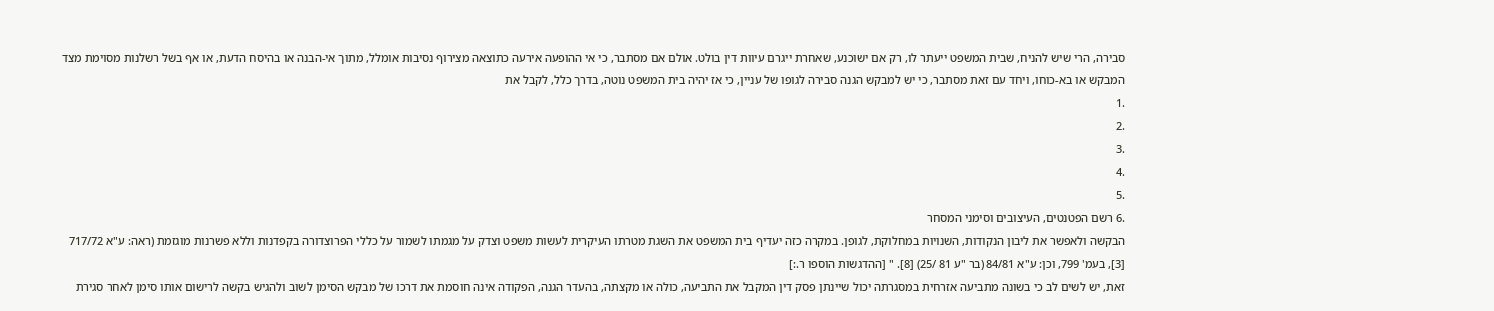סבירה, הרי שיש להניח, שבית המשפט ייעתר לו, רק אם ישוכנע, שאחרת ייגרם עיוות דין בולט. אולם אם מסתבר, כי אי ההופעה אירעה כתוצאה מצירוף נסיבות אומלל, מתוך אי-הבנה או בהיסח הדעת, או אף בשל רשלנות מסוימת מצד המבקש או בא-כוחו, ויחד עם זאת מסתבר, כי יש למבקש הגנה סבירה לגופו של עניין, כי אז יהיה בית המשפט נוטה, בדרך כלל, לקבל את
.1
.2
.3
.4
.5
.6 רשם הפטנטים, העיצובים וסימני המסחר
הבקשה ולאפשר את ליבון הנקודות, השנויות במחלוקת, לגופן. במקרה כזה יעדיף בית המשפט את השגת מטרתו העיקרית לעשות משפט וצדק על מגמתו לשמור על כללי הפרוצדורה בקפדנות וללא פשרנות מוגזמת (ראה: ע"א 717/72 [3], בעמ' 799, וכן: ע"א 84/81 (בר "ע 81 /25) [8]. " [ההדגשות הוספו ר.:]
זאת, יש לשים לב כי בשונה מתביעה אזרחית במסגרתה יכול שיינתן פסק דין המקבל את התביעה, כולה או מקצתה, בהעדר הגנה, הפקודה אינה חוסמת את דרכו של מבקש הסימן לשוב ולהגיש בקשה לרישום אותו סימן לאחר סגירת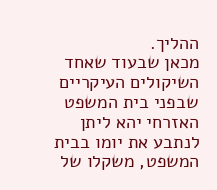ההליך.
מכאן שבעוד שאחד השיקולים העיקריים שבפני בית המשפט האזרחי יהא ליתן לנתבע את יומו בבית המשפט, משקלו של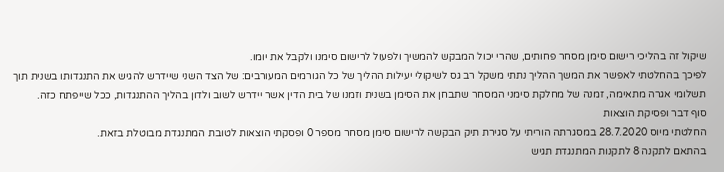שיקול זה בהליכי רישום סימן מסחר פחותים, שהרי יכול המבקש להמשיך ולפעול לרישום סימנו ולקבל את יומו.
לפיכך בהחלטתי לאפשר את המשך ההליך נתתי משקל רב גס לשיקולי יעילות ההליך של כל הגורמים המעורבים: של הצד השני שיידרש להגיש את התנגדותו בשנית תוך תשלומי אגרה מתאימה, זמנה של מחלקת סימני המסחר שתבחן את הסימן בשנית וזמנו של בית הדין אשר יידרש לשוב ולדון בהליך ההתנגדות, ככל שייפתח כזה.
סוף דבר ופסיקת הוצאות
החלטתי מיוס 28.7.2020 במסגרתה הוריתי על סגירת תיק הבקשה לרישום סימן מסחר מספר 0 ופסקתי הוצאות לטובת המתנגדת מבוטלת בזאת.
בהתאם לתקנה 8 לתקנות המתנגדת תגיש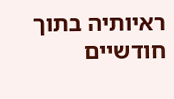ראיותיה בתוך חודשיים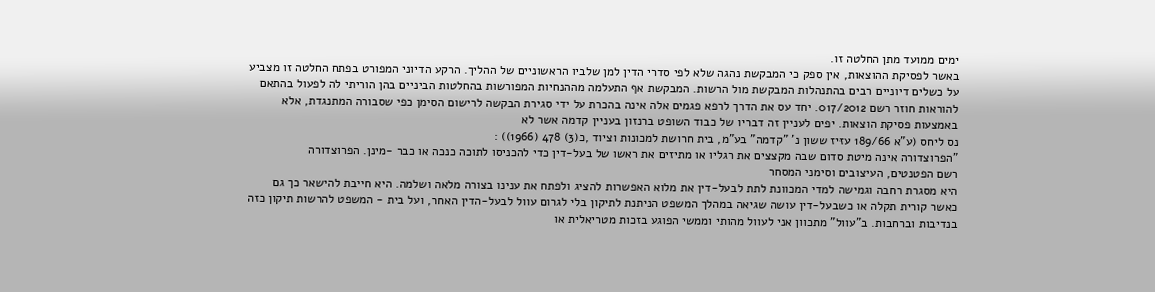ימים ממועד מתן החלטה זו.
באשר לפסיקת ההוצאות, אין ספק כי המבקשת נהגה שלא לפי סדרי הדין למן שלביו הראשוניים של ההליך. הרקע הדיוני המפורט בפתח החלטה זו מצביע על כשלים דיוניים רבים בהתנהלות המבקשת מול הרשות. המבקשת אף התעלמה מההנחיות המפורשות בהחלטות הביניים בהן הוריתי לה לפעול בהתאם להוראות חוזר רשם 017/2012. יחד עס את הדרך לרפא פגמים אלה אינה בהכרת על ידי סגירת הבקשה לרישום הסימן כפי שסבורה המתנגדת, אלא באמצעות פסיקת הוצאות. יפים לעניין זה דבריו של כבוד השופט ברנזון בעניין קדמה אשר לא
נס ליחס (ע"א 189/66 עזּיז ששון נ' "קדמה" בע"מ, בית חרושת למכונות וציוד ,כ(3) 478 (1966)) :
"הפרוצדורה אינה מיטת סדום שבה מקצצים את רגליו או מתיזים את ראשו של בעל-דין כדי להכניסו לתוכה כנכה או כבר -מינן. הפרוצדורה
רשם הפטנטים, העיצובים וסימני המסחר
היא מסגרת רחבה וגמישה למדי המכוונת לתת לבעל-דין את מלוא האפשרות להציג ולפתח את ענינו בצורה מלאה ושלמה. היא חייבת להישאר כך גם כאשר קורית תקלה או כשבעל-דין עושה שגיאה במהלך המשפט הניתנת לתיקון בלי לגרום עוול לבעל-הדין האחר, ועל בית - המשפט להרשות תיקון כזה בנדיבות וברחבות. ב"עוול" מתכוון אני לעוול מהותי וממשי הפוגע בזכות מטריאלית או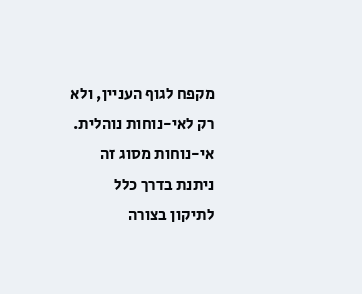מקפח לגוף העניין, ולא
רק לאי-נוחות נוהלית. אי-נוחות מסוג זה ניתנת בדרך כלל לתיקון בצורה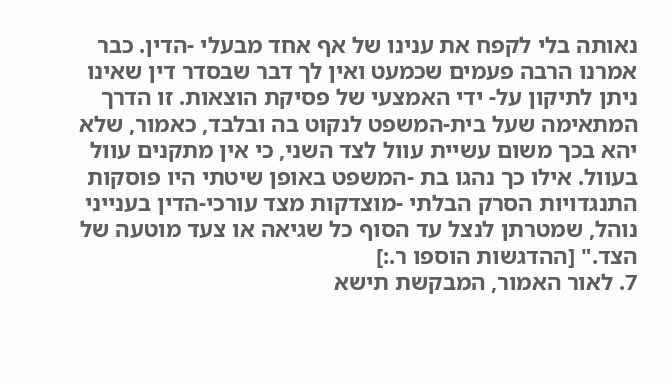נאותה בלי לקפח את ענינו של אף אחד מבעלי -הדין. כבר אמרנו הרבה פעמים שכמעט ואין לך דבר שבסדר דין שאינו ניתן לתיקון על- ידי האמצעי של פסיקת הוצאות. זו הדרך המתאימה שעל בית-המשפט לנקוט בה ובלבד, כאמור, שלא יהא בכך משום עשיית עוול לצד השני, כי אין מתקנים עוול בעוול. אילו כך נהגו בת -המשפט באופן שיטתי היו פוסקות התנגדויות הסרק הבלתי -מוצדקות מצד עורכי-הדין בענייני נוהל, שמטרתן לנצל עד הסוף כל שגיאה או צעד מוטעה של הצד." [ההדגשות הוספו ר.:]
7. לאור האמור, המבקשת תישא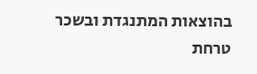בהוצאות המתנגדת ובשכר טרחת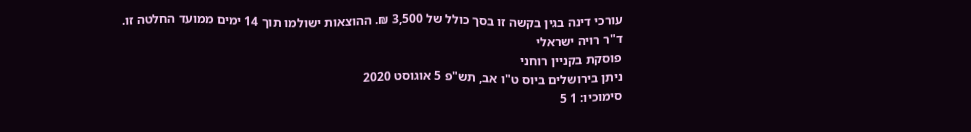עורכי דינה בגין בקשה זו בסך כולל של 3,500 ₪. ההוצאות ישולמו תוך 14 ימים ממועד החלטה זו.
ד"ר רויה ישראלי
פוסקת בקניין רוחני
ניתן בירושלים ביוס ט"ו אב, תש"פ 5 אוגוסט 2020
סימוכיו: 1 5